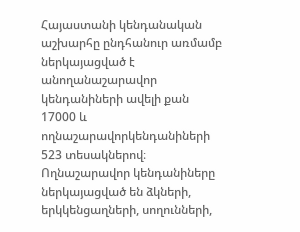Հայաստանի կենդանական աշխարհը ընդհանուր առմամբ ներկայացված է անողանաշարավոր կենդանիների ավելի քան 17000 և ողնաշարավորկենդանիների 523 տեսակներով։ Ողնաշարավոր կենդանիները ներկայացված են ձկների, երկկենցաղների, սողունների,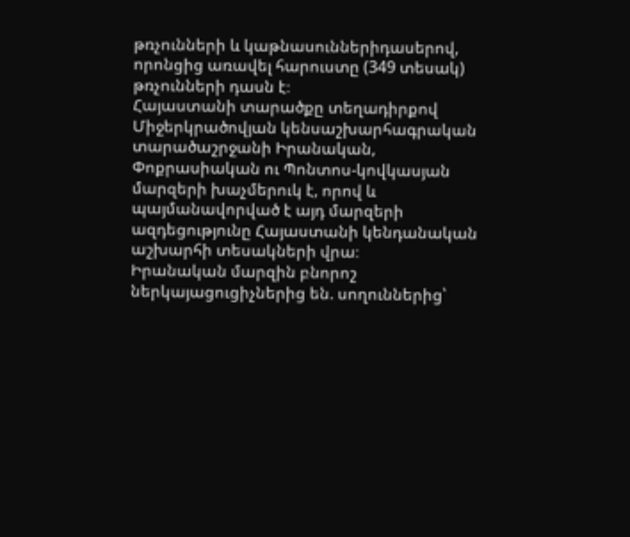թռչունների և կաթնասուններիդասերով, որոնցից առավել հարուստը (349 տեսակ) թռչունների դասն է։
Հայաստանի տարածքը տեղադիրքով Միջերկրածովյան կենսաշխարհագրական տարածաշրջանի Իրանական, Փոքրասիական ու Պոնտոս-կովկասյան մարզերի խաչմերուկ է, որով և պայմանավորված է այդ մարզերի ազդեցությունը Հայաստանի կենդանական աշխարհի տեսակների վրա։
Իրանական մարզին բնորոշ ներկայացուցիչներից են. սողուններից՝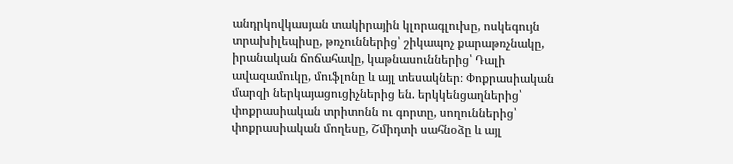անդրկովկասյան տակիրային կլորագլուխը, ոսկեգույն տրախիլեպիսը, թռչուններից՝ շիկապոչ քարաթռչնակը, իրանական ճոճահավը, կաթնասուններից՝ Դալի ավազամուկը, մուֆլոնը և այլ տեսակներ։ Փոքրասիական մարզի ներկայացուցիչներից են. երկկենցաղներից՝ փոքրասիական տրիտոնն ու գորտը, սողուններից՝ փոքրասիական մողեսը, Շմիդտի սահնօձը և այլ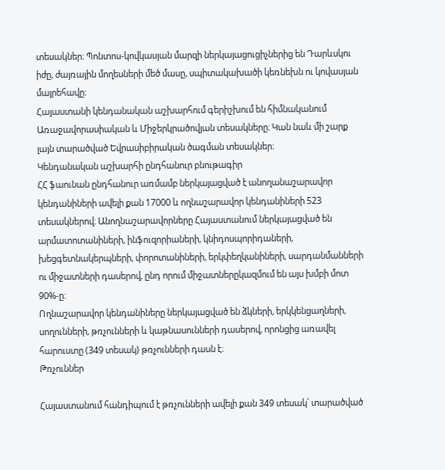տեսակներ։ Պոնտոս-կովկասյան մարզի ներկայացուցիչներից են Դարևսկու իժը, ժայռային մողեսների մեծ մասը, սպիտակախածի կեռնեխն ու կովասյան մայրեհավը։
Հայաստանի կենդանական աշխարհում գերիշխում են հիմնականում Առաջավորասիական և Միջերկրածովյան տեսակները։ Կան նաև մի շարք լայն տարածված Եվրասիբիրական ծագման տեսակներ։
Կենդանական աշխարհի ընդհանուր բնութագիր
ՀՀ ֆաունան ընդհանուր առմամբ ներկայացված է անողանաշարավոր կենդանիների ավելի քան 17000 և ողնաշարավոր կենդանիների 523 տեսակներով։ Անողնաշարավորները Հայաստանում ներկայացված են արմատոտանիների, ինֆուզորիաների, կնիդոսպորիդաների, խեցգետնակերպների, փորոտանիների, երկփեղկանիների, սարդանմանների ու միջատների դասերով, ընդ որում միջատներըկազմում են այս խմբի մոտ 90%-ը։
Ողնաշարավոր կենդանիները ներկայացված են ձկների, երկկենցաղների, սողունների, թռչունների և կաթնասունների դասերով, որոնցից առավել հարուստը (349 տեսակ) թռչունների դասն է։
Թռչուններ

Հայաստանում հանդիպում է թռչունների ավելի քան 349 տեսակ՝ տարածված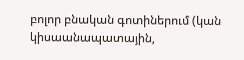բոլոր բնական գոտիներում (կան կիսաանապատային,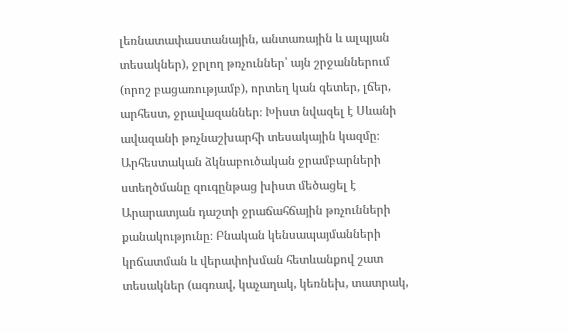լեռնատափաստանային, անտառային և ալպյան տեսակներ), ջրլող թռչուններ՝ այն շրջաններում (որոշ բացառությամբ), որտեղ կան գետեր, լճեր, արհեստ, ջրավազաններ։ Խիստ նվազել է Սևանի ավազանի թռչնաշխարհի տեսակային կազմը։ Արհեստական ձկնաբուծական ջրամբարների ստեղծմանը զուգընթաց խիստ մեծացել է Արարատյան դաշտի ջրաճահճային թռչունների քանակությունը։ Բնական կենսապայմանների կրճատման և վերափոխման հետևանքով շատ տեսակներ (ագռավ, կաչաղակ, կեռնեխ, տատրակ,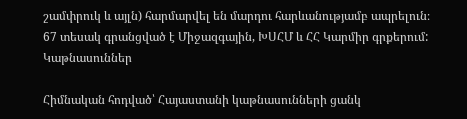շամփրուկ և այլն) հարմարվել են մարդու հարևանությամբ ապրելուն։ 67 տեսակ գրանցված է Միջազգային, ԽՍՀՄ և ՀՀ Կարմիր գրքերում:
Կաթնասուններ

Հիմնական հոդված՝ Հայաստանի կաթնասունների ցանկ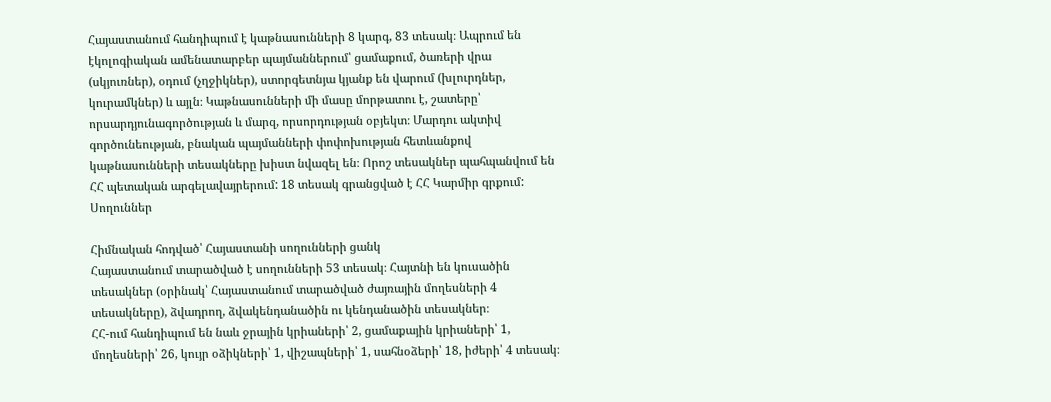Հայաստանում հանդիպում է կաթնասունների 8 կարգ, 83 տեսակ։ Ապրում են էկոլոգիական ամենատարբեր պայմաններում՝ ցամաքում, ծառերի վրա (սկյուռներ), օդում (չղջիկներ), ստորգետնյա կյանք են վարում (խլուրդներ, կուրամկներ) և այլն։ Կաթնասունների մի մասը մորթատու է, շատերը՝ որսարդյունագործության և մարզ, որսորդության օբյեկտ։ Մարդու ակտիվ գործունեության, բնական պայմանների փոփոխության հետևանքով կաթնասունների տեսակները խիստ նվազել են։ Որոշ տեսակներ պահպանվում են ՀՀ պետական արգելավայրերում: 18 տեսակ գրանցված է ՀՀ Կարմիր գրքում:
Սողուններ

Հիմնական հոդված՝ Հայաստանի սողունների ցանկ
Հայաստանում տարածված է սողունների 53 տեսակ։ Հայտնի են կուսածին տեսակներ (օրինակ՝ Հայաստանում տարածված ժայռային մողեսների 4 տեսակները), ձվադրող, ձվակենդանածին ու կենդանածին տեսակներ։
ՀՀ-ում հանդիպում են նաև ջրային կրիաների՝ 2, ցամաքային կրիաների՝ 1, մողեսների՝ 26, կույր օձիկների՝ 1, վիշապների՝ 1, սահնօձերի՝ 18, իժերի՝ 4 տեսակ։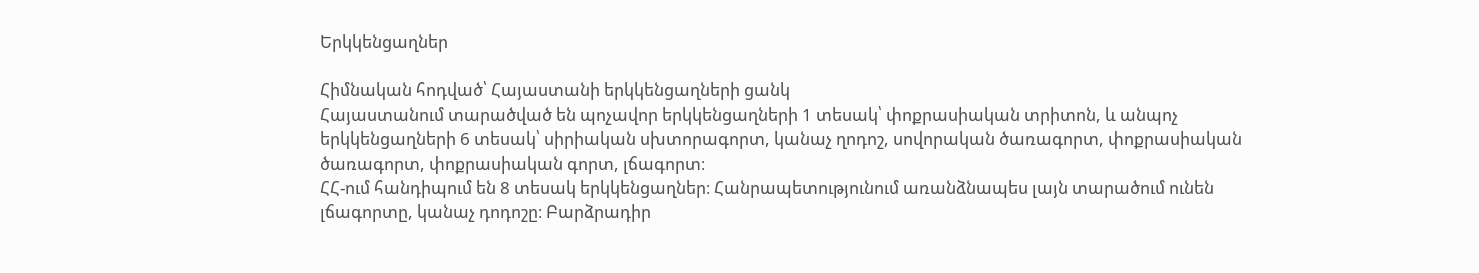Երկկենցաղներ

Հիմնական հոդված՝ Հայաստանի երկկենցաղների ցանկ
Հայաստանում տարածված են պոչավոր երկկենցաղների 1 տեսակ՝ փոքրասիական տրիտոն, և անպոչ երկկենցաղների 6 տեսակ՝ սիրիական սխտորագորտ, կանաչ ղոդոշ, սովորական ծառագորտ, փոքրասիական ծառագորտ, փոքրասիական գորտ, լճագորտ։
ՀՀ-ում հանդիպում են 8 տեսակ երկկենցաղներ։ Հանրապետությունում առանձնապես լայն տարածում ունեն լճագորտը, կանաչ դոդոշը։ Բարձրադիր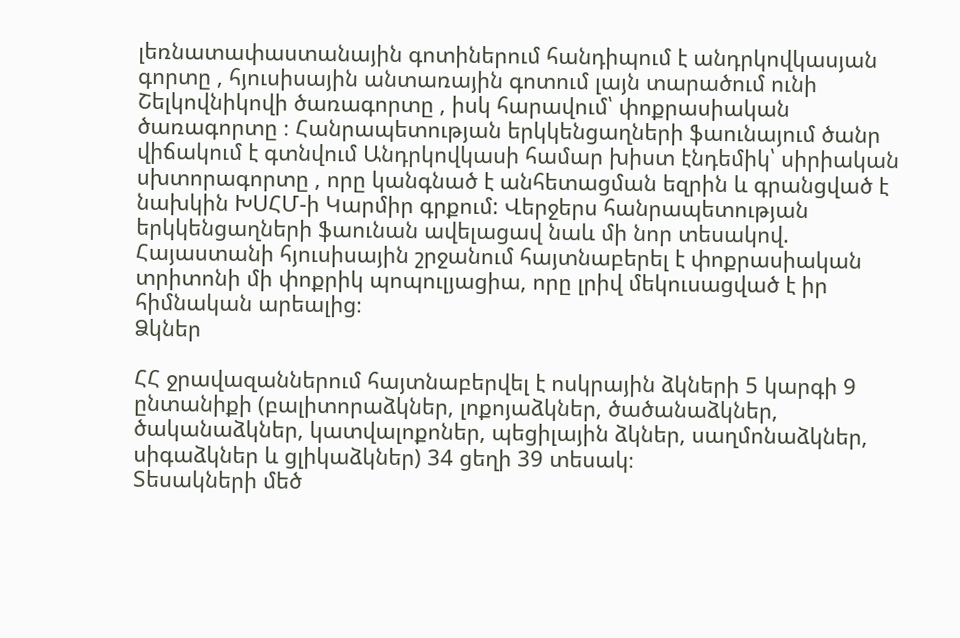լեռնատափաստանային գոտիներում հանդիպում է անդրկովկասյան գորտը , հյուսիսային անտառային գոտում լայն տարածում ունի Շելկովնիկովի ծառագորտը , իսկ հարավում՝ փոքրասիական ծառագորտը ։ Հանրապետության երկկենցաղների ֆաունայում ծանր վիճակում է գտնվում Անդրկովկասի համար խիստ էնդեմիկ՝ սիրիական սխտորագորտը , որը կանգնած է անհետացման եզրին և գրանցված է նախկին ԽՍՀՄ-ի Կարմիր գրքում: Վերջերս հանրապետության երկկենցաղների ֆաունան ավելացավ նաև մի նոր տեսակով. Հայաստանի հյուսիսային շրջանում հայտնաբերել է փոքրասիական տրիտոնի մի փոքրիկ պոպուլյացիա, որը լրիվ մեկուսացված է իր հիմնական արեալից։
Ձկներ

ՀՀ ջրավազաններում հայտնաբերվել է ոսկրային ձկների 5 կարգի 9 ընտանիքի (բալիտորաձկներ, լոքոյաձկներ, ծածանաձկներ, ծականաձկներ, կատվալոքոներ, պեցիլային ձկներ, սաղմոնաձկներ, սիգաձկներ և ցլիկաձկներ) 34 ցեղի 39 տեսակ։
Տեսակների մեծ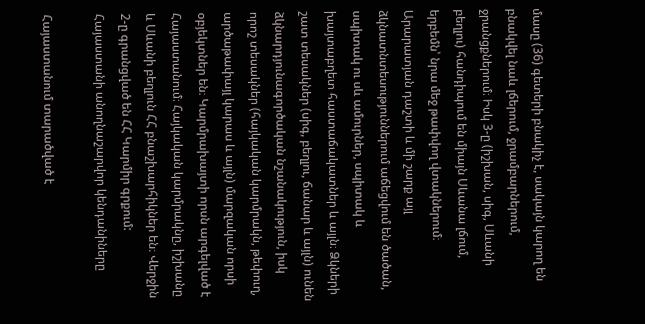մասը (36) գետերի բնակիչ է, սակայն կարող են բնակվել նաև լճերում, ջրամբարներում, ջրանցքներում։ Իսկ 3-ը (իշխան, սիգ, Սևանի բեղլու) հանդիպում են միայն Սևանա լճում, երբեմն՝ նրա մեջ թափվող վտակներում։ Արարատյան դաշտի և մի շարք այլ ձկնատնտեսություններում աճեցվում են ծածան, սպիտակ ու սև ամուրներ, սպիտակ և խայտաբղետ հաստաճակատներ և այլն։ Ձկների շատ տեսակներ (սիգ, բեղլու, ճանար և այլն) ունեն ձկնարդյունագործական նշանակություն, իսկ որոշ տեսակներ (հայկական կարմրակն, թեփուղ, արծաթափայլ կարաս և այլն) մարզական որսի օբյեկտներ են։ Կարմրախայտի որսն արգելված է Հայաստանում։ Հայկական կարմրակնը, իշխանը և Սևանի բեղլուն ՀՀ բնաշխարհիկներ են։ Վերջին 2-ը գրանցված են ՀՀ Կարմիր գրքում:
Հայաստանի անողնաշարվոր կենդանիները

Հայաստանում տարածված է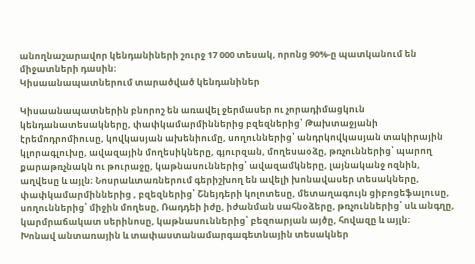անողնաշարավոր կենդանիների շուրջ 17 000 տեսակ, որոնց 90%-ը պատկանում են միջատների դասին։
Կիսաանապատներում տարածված կենդանիներ

Կիսաանապատներին բնորոշ են առավել ջերմասեր ու չորադիմացկուն կենդանատեսակները, փափկամարմիններից բզեզներից՝ Թախտաջյանի էրեմոդրոմիուսը, կովկասյան ախենիումը, սողուններից՝ անդրկովկասյան տակիրային կլորագլուխը, ավազային մողեսիկները, գյուրզան, մողեսաօձը, թռչուններից՝ պարող քարաթռչնակն ու թուրաջը, կաթնասուններից՝ ավազամկները, լայնականջ ոզնին, աղվեսը և այլն։ Նոսրաևտառներում գերիշխող են ավելի խոնավասեր տեսակները, փափկամարմիններից , բզեզներից՝ Շնեյդերի կոլոտեսը, մետաղագույն ցիբոցեֆալուսը, սողուններից՝ միջին մողեսը, Ռադդեի իժը, իժանման սահնօձերը, թռչուններից՝ սև անգղը, կարմրաճակատ սերինոսը, կաթնասուններից՝ բեզոարյան այծը, հովազը և այլն։
Խոնավ անտառային և տափաստանամարգագետնային տեսակներ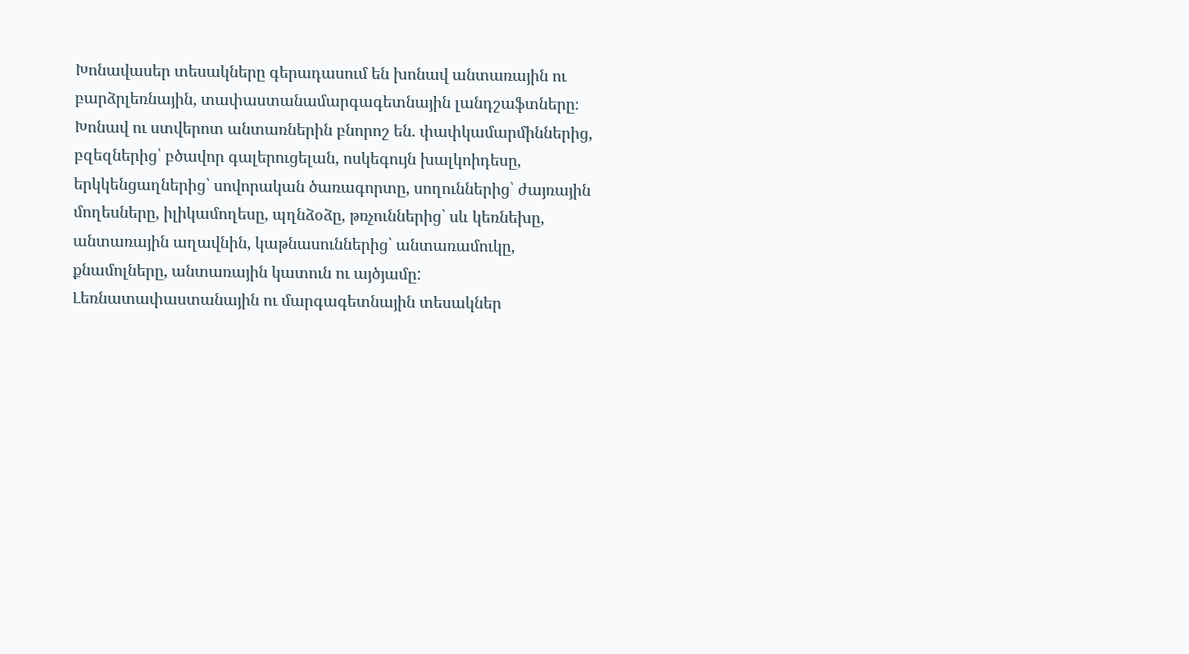Խոնավասեր տեսակները գերադասում են խոնավ անտառային ու բարձրլեռնային, տափաստանամարգագետնային լանդշաֆտները։ Խոնավ ու ստվերոտ անտառներին բնորոշ են. փափկամարմիններից, բզեզներից՝ բծավոր գալերուցելան, ոսկեգույն խալկոիդեսը, երկկենցաղներից՝ սովորական ծառագորտը, սողուններից՝ ժայռային մողեսները, իլիկամողեսը, պղնձօձը, թռչուններից՝ սև կեռնեխը, անտառային աղավնին, կաթնասուններից՝ անտառամուկը, քնամոլները, անտառային կատուն ու այծյամը:
Լեռնատափաստանային ու մարգագետնային տեսակներ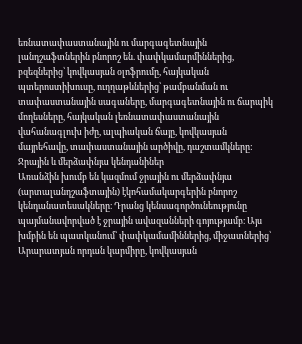եռնատափաստանային ու մարգագետնային լանդշաֆտներին բնորոշ են. փափկամարմիններից, բզեզներից՝ կովկասյան օլոֆրումը, հայկական պտերոստիխուսը, ուղղաթևներից՝ թամբանման ու տափաստանային սագաները, մարգագետնային ու ճարպիկ մողեսները, հայկական լեռնատափաստանային վահանագլուխ իժը, ալպիական ճայը, կովկասյան մայրեհավը, տափաստանային արծիվը, դաշտամկները:
Ջրային և մերձափնյա կենդանիներ
Առանձին խումբ են կազմում ջրային ու մերձափնյա (արտալանդշաֆտային) էկոհամակարգերին բնորոշ կենդանատեսակները։ Դրանց կենսագործունեությունը պայմանավորված է ջրային ավազանների գոյությամբ։ Այս խմբին են պատկանում՝ փափկամամիններից, միջատներից՝ Արարատյան որդան կարմիրը, կովկասյան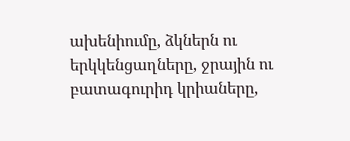ախենիումը, ձկներն ու երկկենցաղները, ջրային ու բատագուրիդ կրիաները,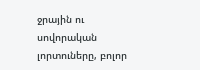ջրային ու սովորական լորտուները, բոլոր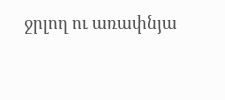ջրլող ու առափնյա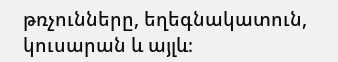թռչունները, եղեգնակատուն, կուսարան և այլև։